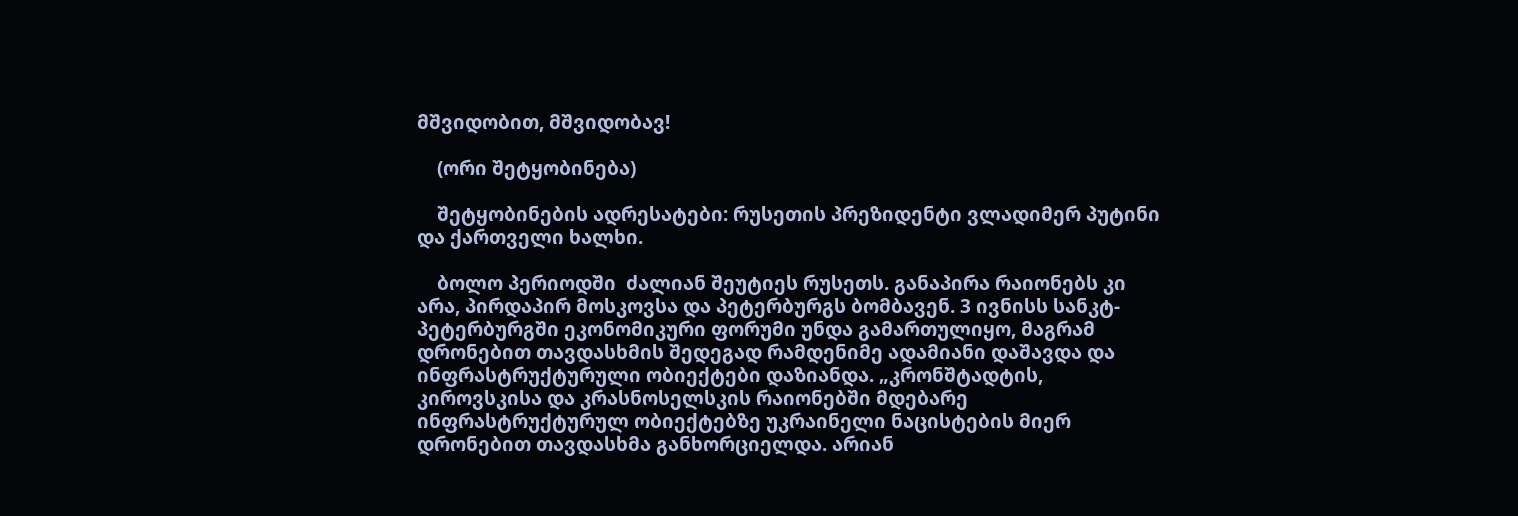მშვიდობით, მშვიდობავ!

    (ორი შეტყობინება)

    შეტყობინების ადრესატები: რუსეთის პრეზიდენტი ვლადიმერ პუტინი და ქართველი ხალხი.

    ბოლო პერიოდში  ძალიან შეუტიეს რუსეთს. განაპირა რაიონებს კი არა, პირდაპირ მოსკოვსა და პეტერბურგს ბომბავენ. 3 ივნისს სანკტ-პეტერბურგში ეკონომიკური ფორუმი უნდა გამართულიყო, მაგრამ დრონებით თავდასხმის შედეგად რამდენიმე ადამიანი დაშავდა და ინფრასტრუქტურული ობიექტები დაზიანდა. „კრონშტადტის, კიროვსკისა და კრასნოსელსკის რაიონებში მდებარე ინფრასტრუქტურულ ობიექტებზე უკრაინელი ნაცისტების მიერ დრონებით თავდასხმა განხორციელდა. არიან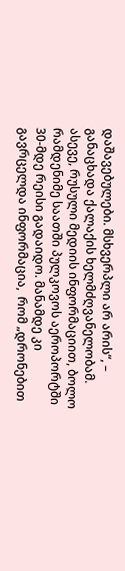დაშავებულები. მსხვერპლი არ არის“, – განაცხადა ქალაქის ხელმძღვანელობამ. ასევე, რუსული მედიის ინფორმაციით, ბოლო რამდენიმე საათში პულკოვოს აეროპორტში 30-მდე რეისი გადაიდო. მანამდე კი გავრცელდა ინფორმაცია,  რომ „დრონებით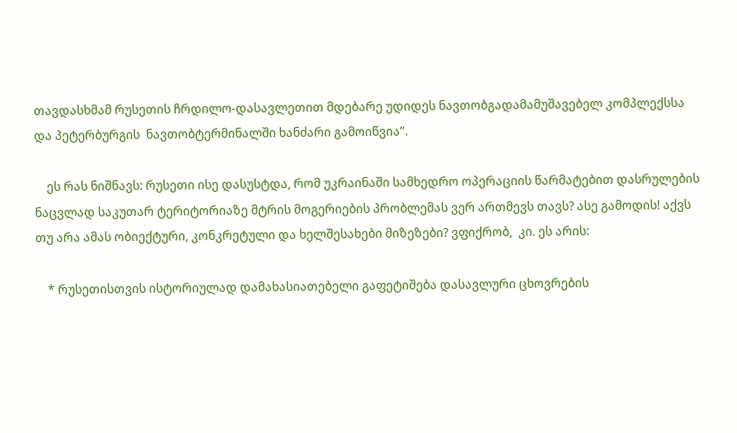თავდასხმამ რუსეთის ჩრდილო-დასავლეთით მდებარე უდიდეს ნავთობგადამამუშავებელ კომპლექსსა და პეტერბურგის  ნავთობტერმინალში ხანძარი გამოიწვია”.

    ეს რას ნიშნავს: რუსეთი ისე დასუსტდა, რომ უკრაინაში სამხედრო ოპერაციის წარმატებით დასრულების ნაცვლად საკუთარ ტერიტორიაზე მტრის მოგერიების პრობლემას ვერ ართმევს თავს? ასე გამოდის! აქვს თუ არა ამას ობიექტური, კონკრეტული და ხელშესახები მიზეზები? ვფიქრობ,  კი. ეს არის:

    * რუსეთისთვის ისტორიულად დამახასიათებელი გაფეტიშება დასავლური ცხოვრების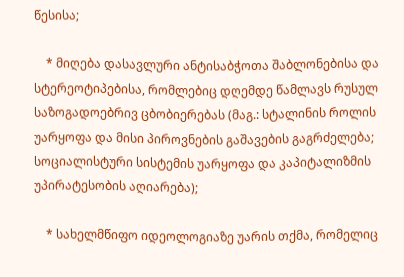წესისა;

    * მიღება დასავლური ანტისაბჭოთა შაბლონებისა და სტერეოტიპებისა, რომლებიც დღემდე წამლავს რუსულ საზოგადოებრივ ცბობიერებას (მაგ.: სტალინის როლის უარყოფა და მისი პიროვნების გაშავების გაგრძელება; სოციალისტური სისტემის უარყოფა და კაპიტალიზმის უპირატესობის აღიარება);

    * სახელმწიფო იდეოლოგიაზე უარის თქმა, რომელიც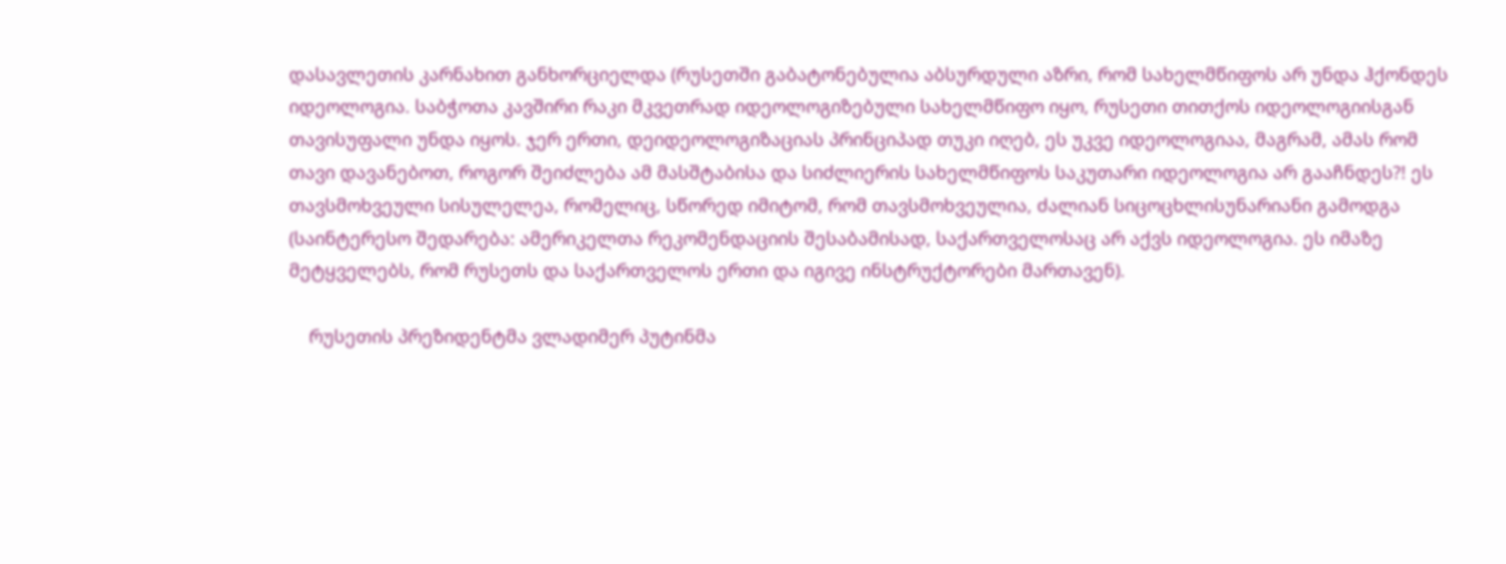დასავლეთის კარნახით განხორციელდა (რუსეთში გაბატონებულია აბსურდული აზრი, რომ სახელმწიფოს არ უნდა ჰქონდეს იდეოლოგია. საბჭოთა კავშირი რაკი მკვეთრად იდეოლოგიზებული სახელმწიფო იყო, რუსეთი თითქოს იდეოლოგიისგან თავისუფალი უნდა იყოს. ჯერ ერთი, დეიდეოლოგიზაციას პრინციპად თუკი იღებ, ეს უკვე იდეოლოგიაა, მაგრამ, ამას რომ თავი დავანებოთ, როგორ შეიძლება ამ მასშტაბისა და სიძლიერის სახელმწიფოს საკუთარი იდეოლოგია არ გააჩნდეს?! ეს თავსმოხვეული სისულელეა, რომელიც, სწორედ იმიტომ, რომ თავსმოხვეულია, ძალიან სიცოცხლისუნარიანი გამოდგა (საინტერესო შედარება: ამერიკელთა რეკომენდაციის შესაბამისად, საქართველოსაც არ აქვს იდეოლოგია. ეს იმაზე მეტყველებს, რომ რუსეთს და საქართველოს ერთი და იგივე ინსტრუქტორები მართავენ).

    რუსეთის პრეზიდენტმა ვლადიმერ პუტინმა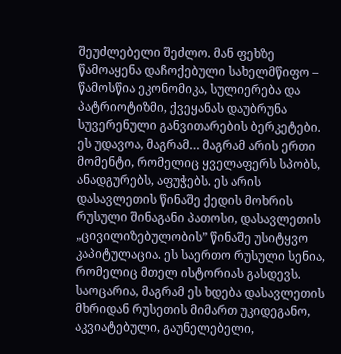შეუძლებელი შეძლო. მან ფეხზე წამოაყენა დაჩოქებული სახელმწიფო – წამოსწია ეკონომიკა, სულიერება და პატრიოტიზმი, ქვეყანას დაუბრუნა სუვერენული განვითარების ბერკეტები. ეს უდავოა, მაგრამ… მაგრამ არის ერთი მომენტი, რომელიც ყველაფერს სპობს, ანადგურებს, აფუჭებს. ეს არის დასავლეთის წინაშე ქედის მოხრის რუსული შინაგანი პათოსი, დასავლეთის „ცივილიზებულობის” წინაშე უსიტყვო კაპიტულაცია. ეს საერთო რუსული სენია, რომელიც მთელ ისტორიას გასდევს. საოცარია, მაგრამ ეს ხდება დასავლეთის მხრიდან რუსეთის მიმართ უკიდეგანო, აკვიატებული, გაუნელებელი,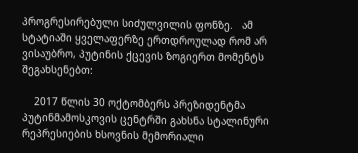პროგრესირებული სიძულვილის ფონზე.   ამ სტატიაში ყველაფერზე ერთდროულად რომ არ ვისაუბრო, პუტინის ქცევის ზოგიერთ მომენტს შეგახსენებთ:

    2017 წლის 30 ოქტომბერს პრეზიდენტმა პუტინმამოსკოვის ცენტრში გახსნა სტალინური რეპრესიების ხსოვნის მემორიალი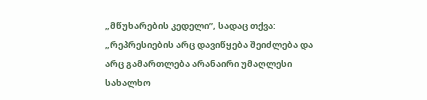„მწუხარების კედელი”, სადაც თქვა: „რეპრესიების არც დავიწყება შეიძლება და არც გამართლება არანაირი უმაღლესი სახალხო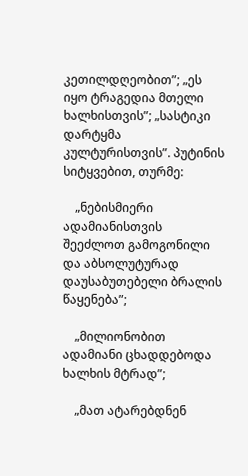კეთილდღეობით”; „ეს იყო ტრაგედია მთელი ხალხისთვის”; „სასტიკი დარტყმა კულტურისთვის”. პუტინის სიტყვებით, თურმე:

    „ნებისმიერი ადამიანისთვის შეეძლოთ გამოგონილი და აბსოლუტურად დაუსაბუთებელი ბრალის წაყენება”;

    „მილიონობით ადამიანი ცხადდებოდა ხალხის მტრად”;

    „მათ ატარებდნენ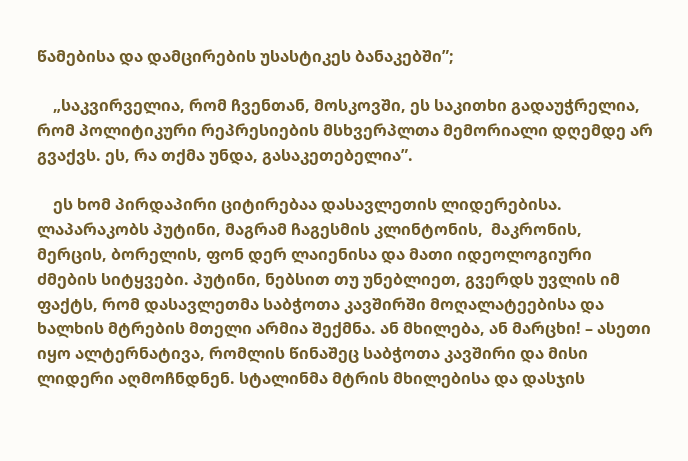წამებისა და დამცირების უსასტიკეს ბანაკებში”;

    „საკვირველია, რომ ჩვენთან, მოსკოვში, ეს საკითხი გადაუჭრელია, რომ პოლიტიკური რეპრესიების მსხვერპლთა მემორიალი დღემდე არ გვაქვს. ეს, რა თქმა უნდა, გასაკეთებელია”.

    ეს ხომ პირდაპირი ციტირებაა დასავლეთის ლიდერებისა. ლაპარაკობს პუტინი, მაგრამ ჩაგესმის კლინტონის,  მაკრონის, მერცის, ბორელის, ფონ დერ ლაიენისა და მათი იდეოლოგიური ძმების სიტყვები. პუტინი, ნებსით თუ უნებლიეთ, გვერდს უვლის იმ ფაქტს, რომ დასავლეთმა საბჭოთა კავშირში მოღალატეებისა და ხალხის მტრების მთელი არმია შექმნა. ან მხილება, ან მარცხი! – ასეთი იყო ალტერნატივა, რომლის წინაშეც საბჭოთა კავშირი და მისი ლიდერი აღმოჩნდნენ. სტალინმა მტრის მხილებისა და დასჯის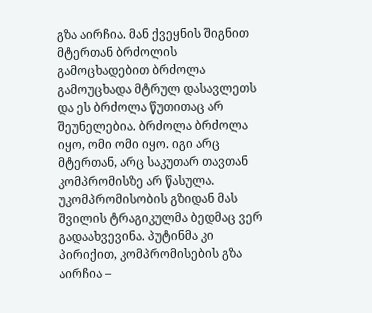გზა აირჩია. მან ქვეყნის შიგნით მტერთან ბრძოლის გამოცხადებით ბრძოლა გამოუცხადა მტრულ დასავლეთს და ეს ბრძოლა წუთითაც არ შეუნელებია. ბრძოლა ბრძოლა იყო, ომი ომი იყო. იგი არც მტერთან, არც საკუთარ თავთან კომპრომისზე არ წასულა. უკომპრომისობის გზიდან მას შვილის ტრაგიკულმა ბედმაც ვერ გადაახვევინა. პუტინმა კი პირიქით, კომპრომისების გზა აირჩია –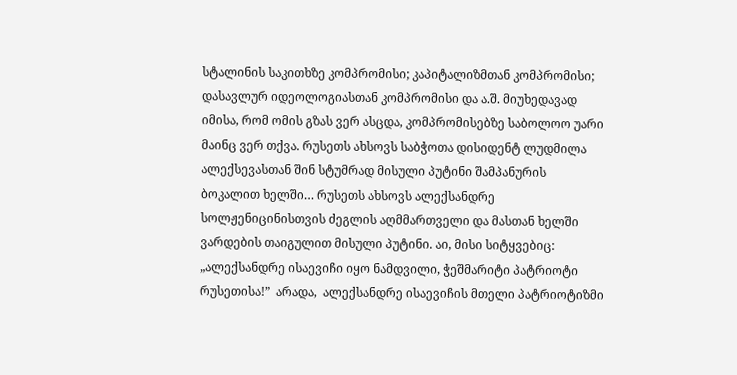სტალინის საკითხზე კომპრომისი; კაპიტალიზმთან კომპრომისი; დასავლურ იდეოლოგიასთან კომპრომისი და ა.შ. მიუხედავად იმისა, რომ ომის გზას ვერ ასცდა, კომპრომისებზე საბოლოო უარი მაინც ვერ თქვა. რუსეთს ახსოვს საბჭოთა დისიდენტ ლუდმილა ალექსევასთან შინ სტუმრად მისული პუტინი შამპანურის ბოკალით ხელში… რუსეთს ახსოვს ალექსანდრე სოლჟენიცინისთვის ძეგლის აღმმართველი და მასთან ხელში ვარდების თაიგულით მისული პუტინი. აი, მისი სიტყვებიც: „ალექსანდრე ისაევიჩი იყო ნამდვილი, ჭეშმარიტი პატრიოტი რუსეთისა!”  არადა,  ალექსანდრე ისაევიჩის მთელი პატრიოტიზმი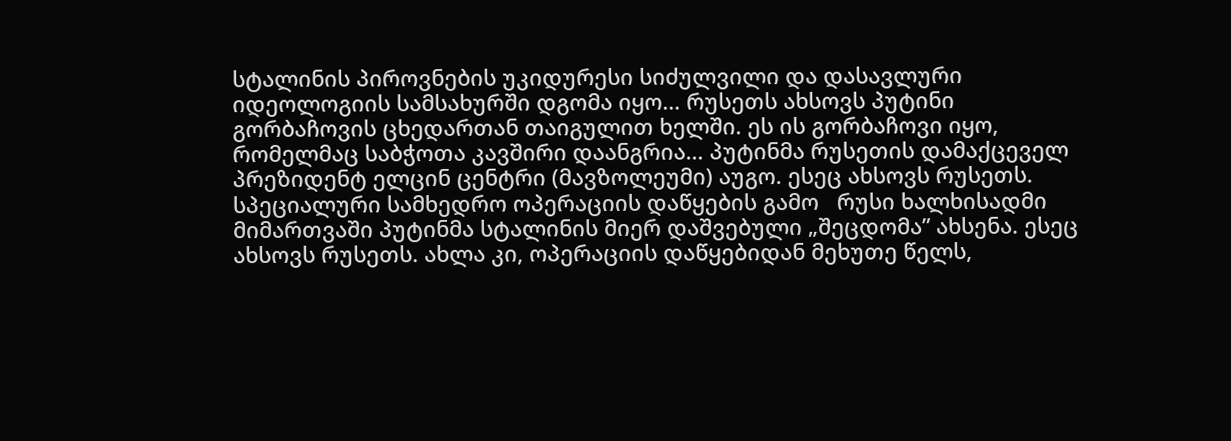სტალინის პიროვნების უკიდურესი სიძულვილი და დასავლური იდეოლოგიის სამსახურში დგომა იყო… რუსეთს ახსოვს პუტინი გორბაჩოვის ცხედართან თაიგულით ხელში. ეს ის გორბაჩოვი იყო, რომელმაც საბჭოთა კავშირი დაანგრია… პუტინმა რუსეთის დამაქცეველ პრეზიდენტ ელცინ ცენტრი (მავზოლეუმი) აუგო. ესეც ახსოვს რუსეთს. სპეციალური სამხედრო ოპერაციის დაწყების გამო   რუსი ხალხისადმი  მიმართვაში პუტინმა სტალინის მიერ დაშვებული „შეცდომა” ახსენა. ესეც ახსოვს რუსეთს. ახლა კი, ოპერაციის დაწყებიდან მეხუთე წელს,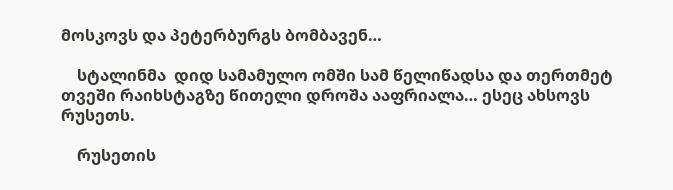მოსკოვს და პეტერბურგს ბომბავენ…

    სტალინმა  დიდ სამამულო ომში სამ წელიწადსა და თერთმეტ თვეში რაიხსტაგზე წითელი დროშა ააფრიალა… ესეც ახსოვს რუსეთს.

    რუსეთის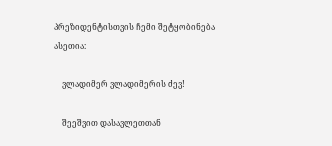პრეზიდენტისთვის ჩემი შეტყობინება ასეთია:

    ვლადიმერ ვლადიმერის ძევ!

    შეეშვით დასავლეთთან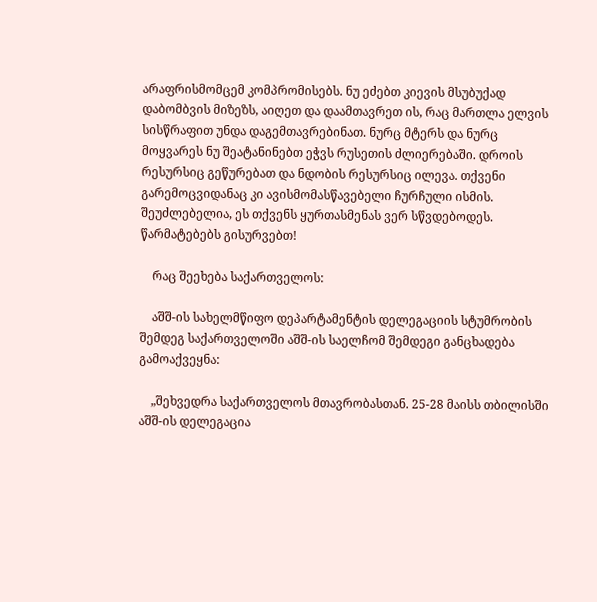არაფრისმომცემ კომპრომისებს. ნუ ეძებთ კიევის მსუბუქად დაბომბვის მიზეზს, აიღეთ და დაამთავრეთ ის, რაც მართლა ელვის სისწრაფით უნდა დაგემთავრებინათ. ნურც მტერს და ნურც მოყვარეს ნუ შეატანინებთ ეჭვს რუსეთის ძლიერებაში. დროის რესურსიც გეწურებათ და ნდობის რესურსიც ილევა. თქვენი გარემოცვიდანაც კი ავისმომასწავებელი ჩურჩული ისმის. შეუძლებელია, ეს თქვენს ყურთასმენას ვერ სწვდებოდეს. წარმატებებს გისურვებთ!

    რაც შეეხება საქართველოს:

    აშშ-ის სახელმწიფო დეპარტამენტის დელეგაციის სტუმრობის შემდეგ საქართველოში აშშ-ის საელჩომ შემდეგი განცხადება გამოაქვეყნა:

    „შეხვედრა საქართველოს მთავრობასთან. 25-28 მაისს თბილისში აშშ-ის დელეგაცია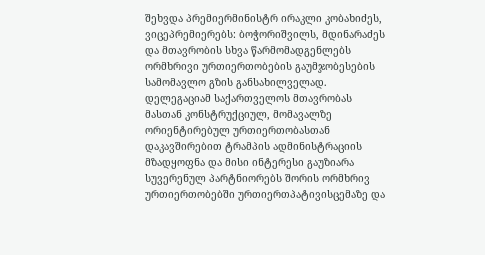შეხვდა პრემიერმინისტრ ირაკლი კობახიძეს, ვიცეპრემიერებს: ბოჭორიშვილს, მდინარაძეს და მთავრობის სხვა წარმომადგენლებს ორმხრივი ურთიერთობების გაუმჯობესების სამომავლო გზის განსახილველად. დელეგაციამ საქართველოს მთავრობას მასთან კონსტრუქციულ, მომავალზე ორიენტირებულ ურთიერთობასთან დაკავშირებით ტრამპის ადმინისტრაციის მზადყოფნა და მისი ინტერესი გაუზიარა სუვერენულ პარტნიორებს შორის ორმხრივ ურთიერთობებში ურთიერთპატივისცემაზე და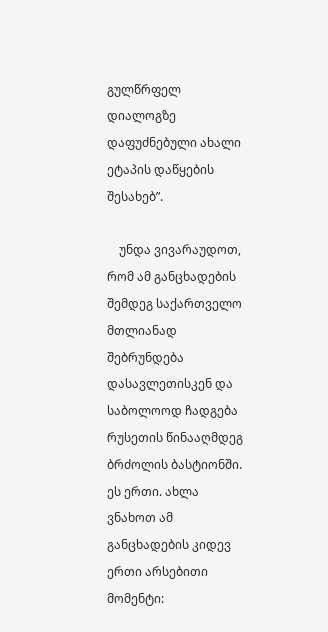გულწრფელ დიალოგზე დაფუძნებული ახალი ეტაპის დაწყების შესახებ”.

    უნდა ვივარაუდოთ, რომ ამ განცხადების შემდეგ საქართველო მთლიანად შებრუნდება დასავლეთისკენ და საბოლოოდ ჩადგება რუსეთის წინააღმდეგ ბრძოლის ბასტიონში. ეს ერთი. ახლა ვნახოთ ამ განცხადების კიდევ ერთი არსებითი მომენტი: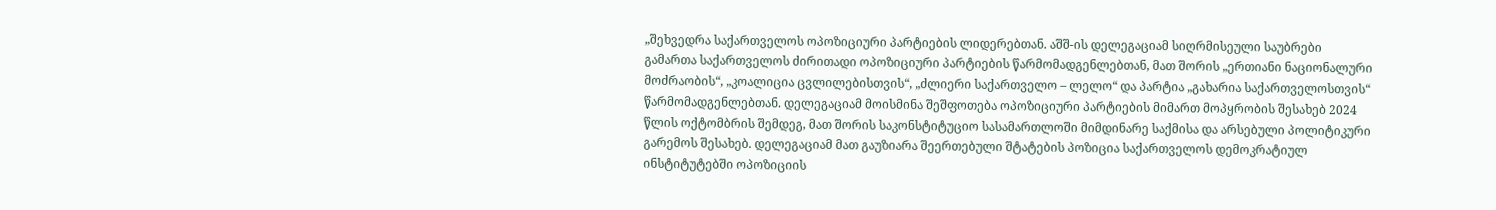„შეხვედრა საქართველოს ოპოზიციური პარტიების ლიდერებთან. აშშ-ის დელეგაციამ სიღრმისეული საუბრები გამართა საქართველოს ძირითადი ოპოზიციური პარტიების წარმომადგენლებთან, მათ შორის „ერთიანი ნაციონალური მოძრაობის“, „კოალიცია ცვლილებისთვის“, „ძლიერი საქართველო – ლელო“ და პარტია „გახარია საქართველოსთვის“ წარმომადგენლებთან. დელეგაციამ მოისმინა შეშფოთება ოპოზიციური პარტიების მიმართ მოპყრობის შესახებ 2024 წლის ოქტომბრის შემდეგ, მათ შორის საკონსტიტუციო სასამართლოში მიმდინარე საქმისა და არსებული პოლიტიკური გარემოს შესახებ. დელეგაციამ მათ გაუზიარა შეერთებული შტატების პოზიცია საქართველოს დემოკრატიულ ინსტიტუტებში ოპოზიციის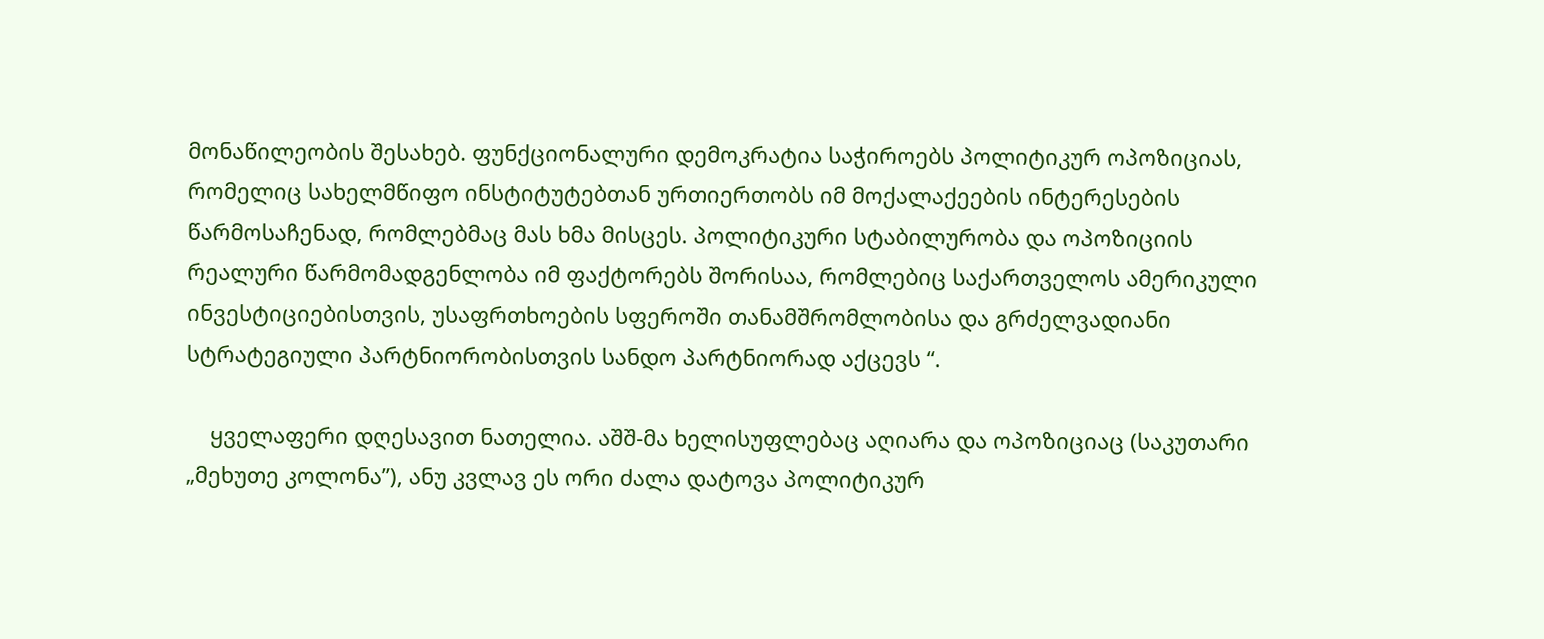მონაწილეობის შესახებ. ფუნქციონალური დემოკრატია საჭიროებს პოლიტიკურ ოპოზიციას, რომელიც სახელმწიფო ინსტიტუტებთან ურთიერთობს იმ მოქალაქეების ინტერესების წარმოსაჩენად, რომლებმაც მას ხმა მისცეს. პოლიტიკური სტაბილურობა და ოპოზიციის რეალური წარმომადგენლობა იმ ფაქტორებს შორისაა, რომლებიც საქართველოს ამერიკული ინვესტიციებისთვის, უსაფრთხოების სფეროში თანამშრომლობისა და გრძელვადიანი სტრატეგიული პარტნიორობისთვის სანდო პარტნიორად აქცევს “.

    ყველაფერი დღესავით ნათელია. აშშ-მა ხელისუფლებაც აღიარა და ოპოზიციაც (საკუთარი „მეხუთე კოლონა”), ანუ კვლავ ეს ორი ძალა დატოვა პოლიტიკურ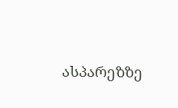ასპარეზზე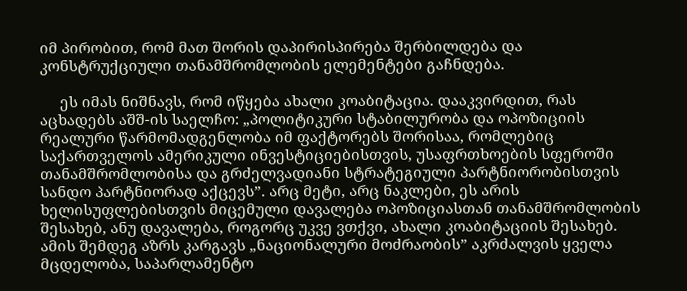იმ პირობით, რომ მათ შორის დაპირისპირება შერბილდება და კონსტრუქციული თანამშრომლობის ელემენტები გაჩნდება.

     ეს იმას ნიშნავს, რომ იწყება ახალი კოაბიტაცია. დააკვირდით, რას აცხადებს აშშ-ის საელჩო: „პოლიტიკური სტაბილურობა და ოპოზიციის რეალური წარმომადგენლობა იმ ფაქტორებს შორისაა, რომლებიც საქართველოს ამერიკული ინვესტიციებისთვის, უსაფრთხოების სფეროში თანამშრომლობისა და გრძელვადიანი სტრატეგიული პარტნიორობისთვის სანდო პარტნიორად აქცევს”. არც მეტი, არც ნაკლები, ეს არის ხელისუფლებისთვის მიცემული დავალება ოპოზიციასთან თანამშრომლობის შესახებ, ანუ დავალება, როგორც უკვე ვთქვი, ახალი კოაბიტაციის შესახებ. ამის შემდეგ აზრს კარგავს „ნაციონალური მოძრაობის” აკრძალვის ყველა მცდელობა, საპარლამენტო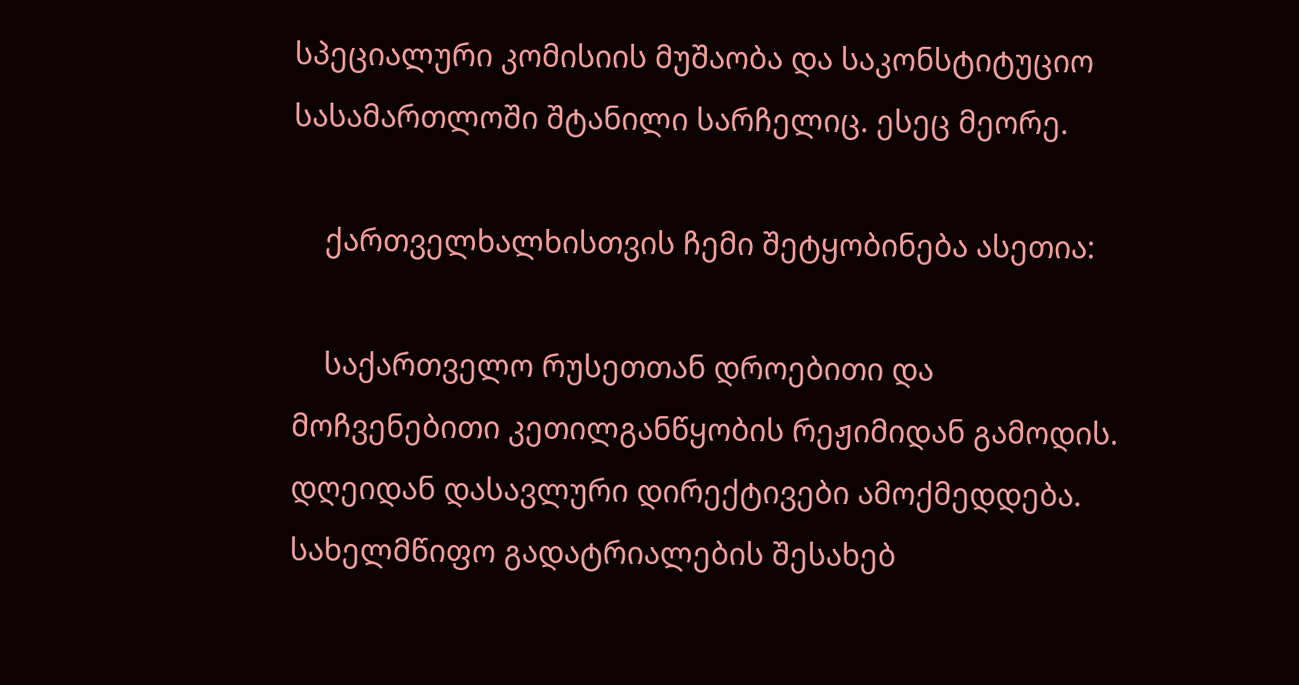სპეციალური კომისიის მუშაობა და საკონსტიტუციო სასამართლოში შტანილი სარჩელიც. ესეც მეორე.

    ქართველხალხისთვის ჩემი შეტყობინება ასეთია:

    საქართველო რუსეთთან დროებითი და მოჩვენებითი კეთილგანწყობის რეჟიმიდან გამოდის. დღეიდან დასავლური დირექტივები ამოქმედდება. სახელმწიფო გადატრიალების შესახებ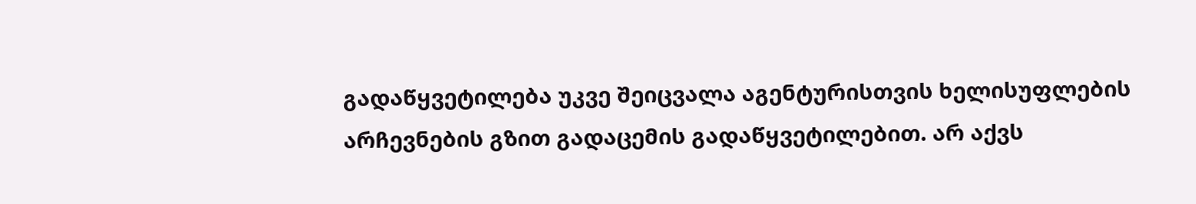გადაწყვეტილება უკვე შეიცვალა აგენტურისთვის ხელისუფლების არჩევნების გზით გადაცემის გადაწყვეტილებით. არ აქვს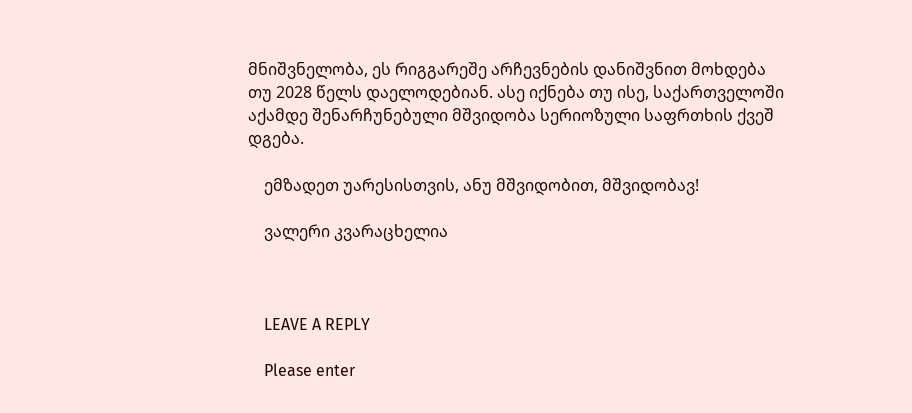მნიშვნელობა, ეს რიგგარეშე არჩევნების დანიშვნით მოხდება თუ 2028 წელს დაელოდებიან. ასე იქნება თუ ისე, საქართველოში აქამდე შენარჩუნებული მშვიდობა სერიოზული საფრთხის ქვეშ დგება.

    ემზადეთ უარესისთვის, ანუ მშვიდობით, მშვიდობავ!

    ვალერი კვარაცხელია



    LEAVE A REPLY

    Please enter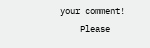your comment!
    Please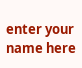enter your name here